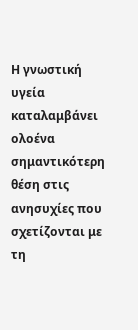Η γνωστική υγεία καταλαμβάνει ολοένα σημαντικότερη θέση στις ανησυχίες που σχετίζονται με τη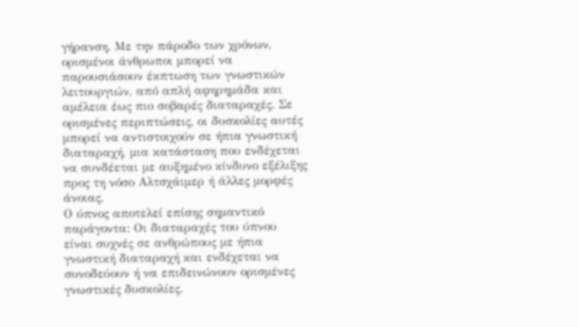γήρανση. Με την πάροδο των χρόνων, ορισμένοι άνθρωποι μπορεί να παρουσιάσουν έκπτωση των γνωστικών λειτουργιών, από απλή αφηρημάδα και αμέλεια έως πιο σοβαρές διαταραχές. Σε ορισμένες περιπτώσεις, οι δυσκολίες αυτές μπορεί να αντιστοιχούν σε ήπια γνωστική διαταραχή, μια κατάσταση που ενδέχεται να συνδέεται με αυξημένο κίνδυνο εξέλιξης προς τη νόσο Aλτσχάιμερ ή άλλες μορφές άνοιας.
Ο ύπνος αποτελεί επίσης σημαντικό παράγοντα: Οι διαταραχές του ύπνου είναι συχνές σε ανθρώπους με ήπια γνωστική διαταραχή και ενδέχεται να συνοδεύουν ή να επιδεινώνουν ορισμένες γνωστικές δυσκολίες.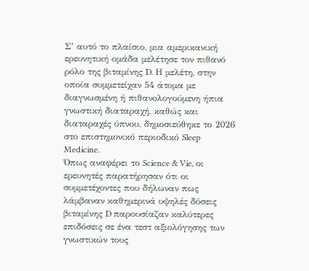Σ’ αυτό το πλαίσιο, μια αμερικανική ερευνητική ομάδα μελέτησε τον πιθανό ρόλο της βιταμίνης D. Η μελέτη, στην οποία συμμετείχαν 54 άτομα με διαγνωσμένη ή πιθανολογούμενη ήπια γνωστική διαταραχή, καθώς και διαταραχές ύπνου, δημοσιεύθηκε το 2026 στο επιστημονικό περιοδικό Sleep Medicine.
Όπως αναφέρει το Science & Vie, οι ερευνητές παρατήρησαν ότι οι συμμετέχοντες που δήλωναν πως λάμβαναν καθημερινά υψηλές δόσεις βιταμίνης D παρουσίαζαν καλύτερες επιδόσεις σε ένα τεστ αξιολόγησης των γνωστικών τους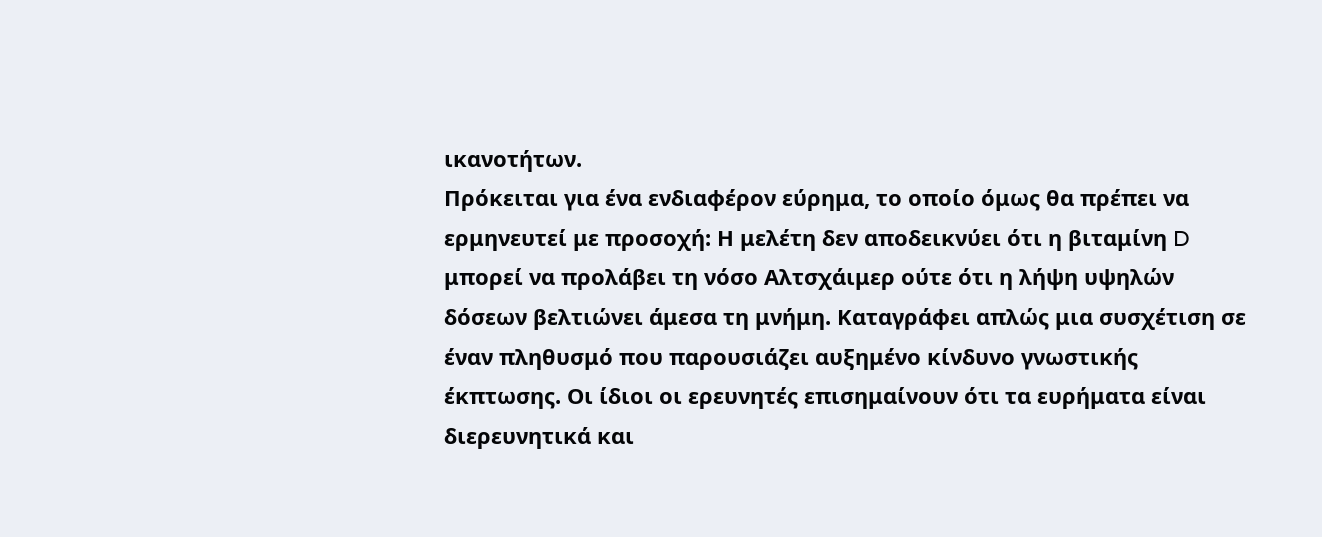ικανοτήτων.
Πρόκειται για ένα ενδιαφέρον εύρημα, το οποίο όμως θα πρέπει να ερμηνευτεί με προσοχή: Η μελέτη δεν αποδεικνύει ότι η βιταμίνη D μπορεί να προλάβει τη νόσο Aλτσχάιμερ ούτε ότι η λήψη υψηλών δόσεων βελτιώνει άμεσα τη μνήμη. Καταγράφει απλώς μια συσχέτιση σε έναν πληθυσμό που παρουσιάζει αυξημένο κίνδυνο γνωστικής έκπτωσης. Οι ίδιοι οι ερευνητές επισημαίνουν ότι τα ευρήματα είναι διερευνητικά και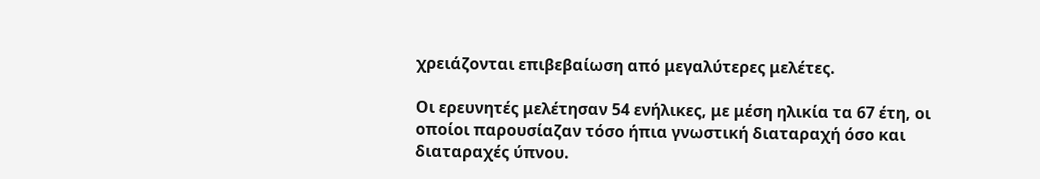χρειάζονται επιβεβαίωση από μεγαλύτερες μελέτες.

Οι ερευνητές μελέτησαν 54 ενήλικες, με μέση ηλικία τα 67 έτη, οι οποίοι παρουσίαζαν τόσο ήπια γνωστική διαταραχή όσο και διαταραχές ύπνου.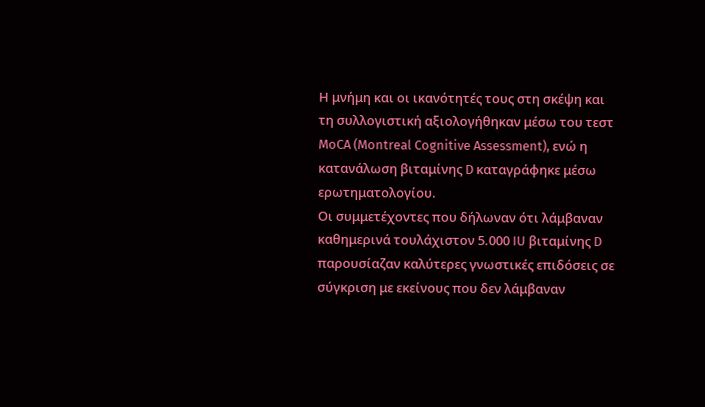Η μνήμη και οι ικανότητές τους στη σκέψη και τη συλλογιστική αξιολογήθηκαν μέσω του τεστ MoCA (Montreal Cognitive Assessment), ενώ η κατανάλωση βιταμίνης D καταγράφηκε μέσω ερωτηματολογίου.
Οι συμμετέχοντες που δήλωναν ότι λάμβαναν καθημερινά τουλάχιστον 5.000 IU βιταμίνης D παρουσίαζαν καλύτερες γνωστικές επιδόσεις σε σύγκριση με εκείνους που δεν λάμβαναν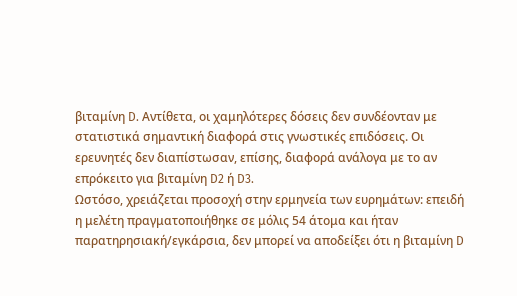βιταμίνη D. Αντίθετα, οι χαμηλότερες δόσεις δεν συνδέονταν με στατιστικά σημαντική διαφορά στις γνωστικές επιδόσεις. Οι ερευνητές δεν διαπίστωσαν, επίσης, διαφορά ανάλογα με το αν επρόκειτο για βιταμίνη D2 ή D3.
Ωστόσο, χρειάζεται προσοχή στην ερμηνεία των ευρημάτων: επειδή η μελέτη πραγματοποιήθηκε σε μόλις 54 άτομα και ήταν παρατηρησιακή/εγκάρσια, δεν μπορεί να αποδείξει ότι η βιταμίνη D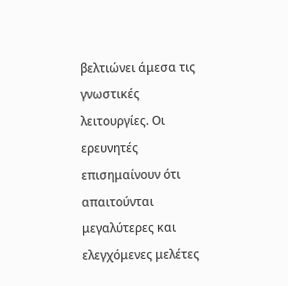βελτιώνει άμεσα τις γνωστικές λειτουργίες. Οι ερευνητές επισημαίνουν ότι απαιτούνται μεγαλύτερες και ελεγχόμενες μελέτες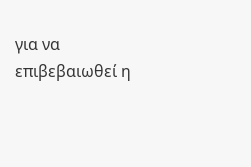για να επιβεβαιωθεί η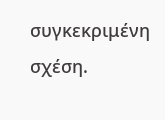συγκεκριμένη σχέση.